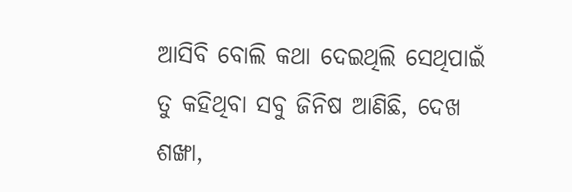ଆସିବି ବୋଲି କଥା ଦେଇଥିଲି ସେଥିପାଇଁ ତୁ କହିଥିବା ସବୁ ଜିନିଷ ଆଣିଛି, ଦେଖ ଶଙ୍ଖା,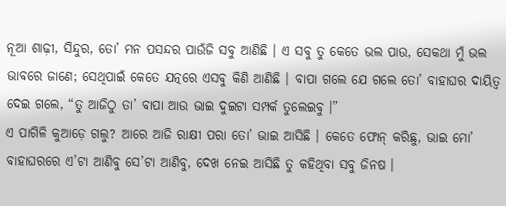ନୂଆ ଶାଢ଼ୀ, ସିନ୍ଦୁର, ତୋ’ ମନ ପସନ୍ଦର ପାଉଁଜି ସବୁ ଆଣିଛି । ଏ ସବୁ ତୁ କେତେ ଭଲ ପାଉ, ସେକଥା ମୁଁ ଭଲ ଭାବରେ ଜାଣେ; ସେଥିପାଇଁ କେତେ ଯତ୍ନରେ ଏସବୁ କିଣି ଆଣିଛି । ବାପା ଗଲେ ଯେ ଗଲେ ତୋ’ ବାହାଘର ଦାୟିତ୍ୱ ଦେଇ ଗଲେ, “ତୁ ଆଜିଠୁ ତା’ ବାପା ଆଉ ଭାଇ ଦୁଇଟା ସମ୍ପର୍କ ତୁଲେଇବୁ ।”
ଏ ପାଗିଳି କୁଆଡ଼େ ଗଲୁ? ଆରେ ଆଜି ରାକ୍ଷୀ ପରା ତୋ’ ଭାଇ ଆସିଛି । କେତେ ଫୋନ୍ କରିଛୁ, ଭାଇ ମୋ’ ବାହାଘରରେ ଏ’ଟା ଆଣିବୁ ସେ’ଟା ଆଣିବୁ, ଦେଖ ନେଇ ଆସିଛି ତୁ କହିଥିବା ସବୁ ଜିନଷ ।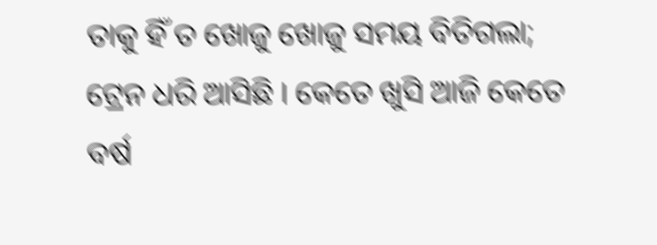ତାକୁ ହିଁ ତ ଖୋଜୁ ଖୋଜୁ ସମୟ ବିତିଗଲା; ଟ୍ରେନ ଧରି ଆସିଛି । କେତେ ଖୁସି ଆଜି କେତେ ବର୍ଷ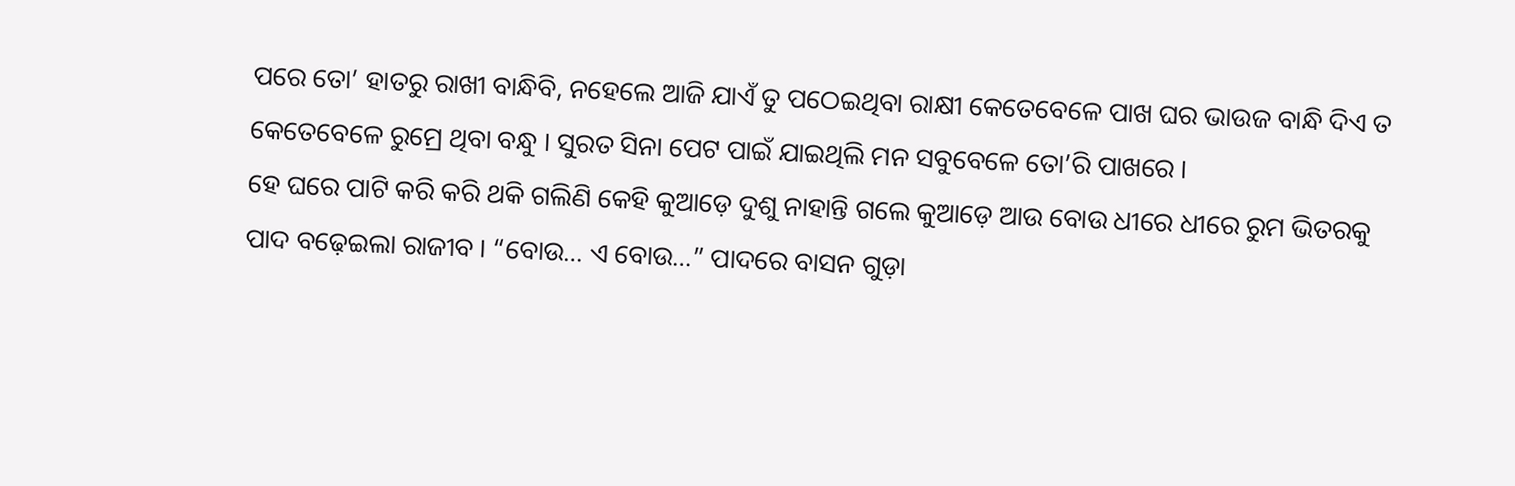ପରେ ତୋ’ ହାତରୁ ରାଖୀ ବାନ୍ଧିବି, ନହେଲେ ଆଜି ଯାଏଁ ତୁ ପଠେଇଥିବା ରାକ୍ଷୀ କେତେବେଳେ ପାଖ ଘର ଭାଉଜ ବାନ୍ଧି ଦିଏ ତ କେତେବେଳେ ରୁମ୍ରେ ଥିବା ବନ୍ଧୁ । ସୁରତ ସିନା ପେଟ ପାଇଁ ଯାଇଥିଲି ମନ ସବୁବେଳେ ତୋ’ରି ପାଖରେ ।
ହେ ଘରେ ପାଟି କରି କରି ଥକି ଗଲିଣି କେହି କୁଆଡ଼େ ଦୁଶୁ ନାହାନ୍ତି ଗଲେ କୁଆଡ଼େ ଆଉ ବୋଉ ଧୀରେ ଧୀରେ ରୁମ ଭିତରକୁ ପାଦ ବଢ଼େଇଲା ରାଜୀବ । “ବୋଉ… ଏ ବୋଉ…” ପାଦରେ ବାସନ ଗୁଡ଼ା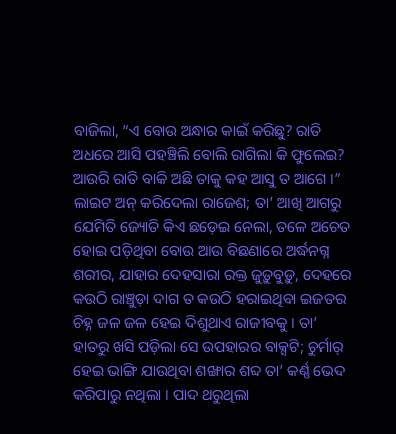ବାଜିଲା, “ଏ ବୋଉ ଅନ୍ଧାର କାଇଁ କରିଛୁ? ରାତି ଅଧରେ ଆସି ପହଞ୍ଚିଲି ବୋଲି ରାଗିଲା କି ଫୁଲେଇ? ଆଉରି ରାତି ବାକି ଅଛି ତାକୁ କହ ଆସୁ ତ ଆଗେ ।”
ଲାଇଟ ଅନ୍ କରିଦେଲା ରାଜେଶ; ତା’ ଆଖି ଆଗରୁ ଯେମିତି ଜ୍ୟୋତି କିଏ ଛଡ଼େଇ ନେଲା, ତଳେ ଅଚେତ ହୋଇ ପଡ଼ିଥିବା ବୋଉ ଆଉ ବିଛଣାରେ ଅର୍ଦ୍ଧନଗ୍ନ ଶରୀର, ଯାହାର ଦେହସାରା ରକ୍ତ ଜୁଡ଼ୁବୁଡ଼ୁ, ଦେହରେ କଉଠି ରାଞ୍ଚୁଡ଼ା ଦାଗ ତ କଉଠି ହରାଇଥିବା ଇଜତର ଚିହ୍ନ ଜଳ ଜଳ ହେଇ ଦିଶୁଥାଏ ରାଜୀବକୁ । ତା’ ହାତରୁ ଖସି ପଡ଼ିଲା ସେ ଉପହାରର ବାକ୍ସଟି; ଚୁର୍ମାର୍ ହେଇ ଭାଙ୍ଗି ଯାଉଥିବା ଶଙ୍ଖାର ଶବ୍ଦ ତା’ କର୍ଣ୍ଣ ଭେଦ କରିପାରୁ ନଥିଲା । ପାଦ ଥରୁଥିଲା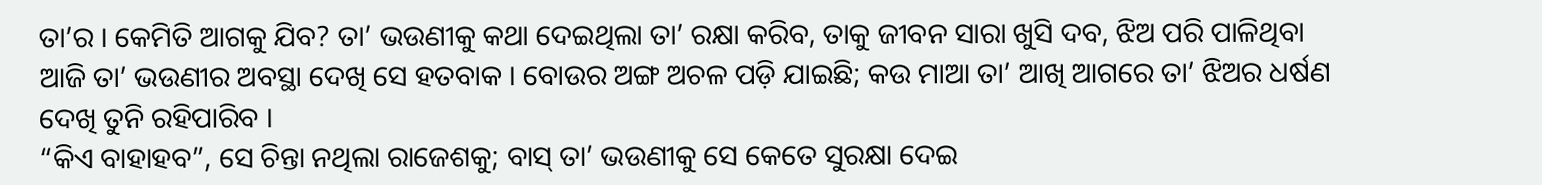ତା’ର । କେମିତି ଆଗକୁ ଯିବ? ତା’ ଭଉଣୀକୁ କଥା ଦେଇଥିଲା ତା’ ରକ୍ଷା କରିବ, ତାକୁ ଜୀବନ ସାରା ଖୁସି ଦବ, ଝିଅ ପରି ପାଳିଥିବା ଆଜି ତା’ ଭଉଣୀର ଅବସ୍ଥା ଦେଖି ସେ ହତବାକ । ବୋଉର ଅଙ୍ଗ ଅଚଳ ପଡ଼ି ଯାଇଛି; କଉ ମାଆ ତା’ ଆଖି ଆଗରେ ତା’ ଝିଅର ଧର୍ଷଣ ଦେଖି ତୁନି ରହିପାରିବ ।
“କିଏ ବାହାହବ”, ସେ ଚିନ୍ତା ନଥିଲା ରାଜେଶକୁ; ବାସ୍ ତା’ ଭଉଣୀକୁ ସେ କେତେ ସୁରକ୍ଷା ଦେଇ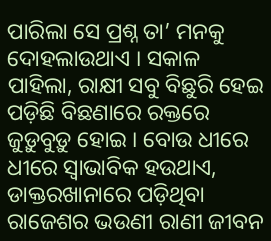ପାରିଲା ସେ ପ୍ରଶ୍ନ ତା’ ମନକୁ ଦୋହଲାଉଥାଏ । ସକାଳ ପାହିଲା, ରାକ୍ଷୀ ସବୁ ବିଛୁରି ହେଇ ପଡ଼ିଛି ବିଛଣାରେ ରକ୍ତରେ ଜୁଡ଼ୁବୁଡ଼ୁ ହୋଇ । ବୋଉ ଧୀରେ ଧୀରେ ସ୍ୱାଭାବିକ ହଉଥାଏ, ଡାକ୍ତରଖାନାରେ ପଡ଼ିଥିବା ରାଜେଶର ଭଉଣୀ ରାଣୀ ଜୀବନ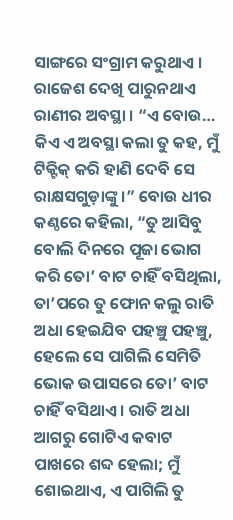ସାଙ୍ଗରେ ସଂଗ୍ରାମ କରୁଥାଏ ।
ରାଜେଶ ଦେଖି ପାରୁନଥାଏ ରାଣୀର ଅବସ୍ଥା । “ଏ ବୋଉ… କିଏ ଏ ଅବସ୍ଥା କଲା ତୁ କହ, ମୁଁ ଟିକ୍ଟିକ୍ କରି ହାଣି ଦେବି ସେ ରାକ୍ଷସଗୁଡ଼ାଙ୍କୁ ।” ବୋଉ ଧୀର କଣ୍ଠରେ କହିଲା, “ତୁ ଆସିବୁ ବୋଲି ଦିନରେ ପୂଜା ଭୋଗ କରି ତୋ’ ବାଟ ଚାହିଁ ବସିଥିଲା, ତା’ପରେ ତୁ ଫୋନ କଲୁ ରାତି ଅଧା ହେଇଯିବ ପହଞ୍ଚୁ ପହଞ୍ଚୁ, ହେଲେ ସେ ପାଗିଲି ସେମିତି ଭୋକ ଉପାସରେ ତୋ’ ବାଟ ଚାହିଁ ବସିଥାଏ । ରାତି ଅଧା ଆଗରୁ ଗୋଟିଏ କବାଟ ପାଖରେ ଶବ୍ଦ ହେଲା; ମୁଁ ଶୋଇଥାଏ, ଏ ପାଗିଲି ତୁ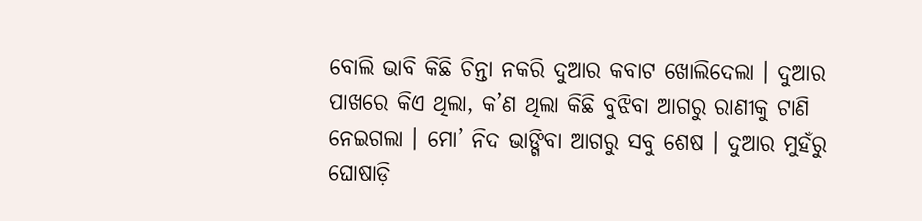ବୋଲି ଭାବି କିଛି ଚିନ୍ତା ନକରି ଦୁଆର କବାଟ ଖୋଲିଦେଲା । ଦୁଆର ପାଖରେ କିଏ ଥିଲା, କ’ଣ ଥିଲା କିଛି ବୁଝିବା ଆଗରୁ ରାଣୀକୁ ଟାଣି ନେଇଗଲା । ମୋ’ ନିଦ ଭାଙ୍ଗିବା ଆଗରୁ ସବୁ ଶେଷ । ଦୁଆର ମୁହଁରୁ ଘୋଷାଡ଼ି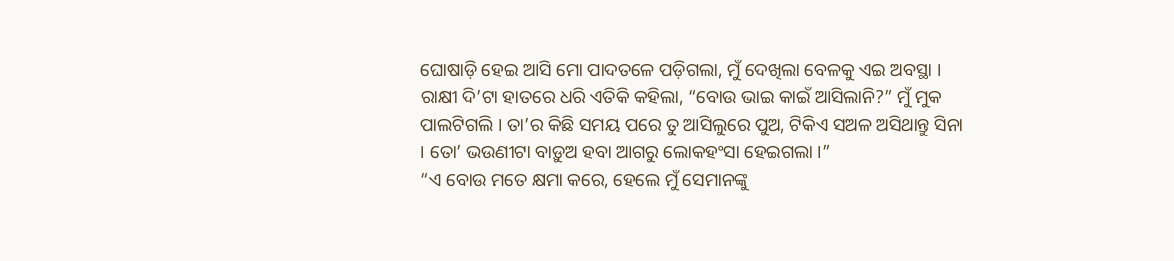ଘୋଷାଡ଼ି ହେଇ ଆସି ମୋ ପାଦତଳେ ପଡ଼ିଗଲା, ମୁଁ ଦେଖିଲା ବେଳକୁ ଏଇ ଅବସ୍ଥା । ରାକ୍ଷୀ ଦି’ଟା ହାତରେ ଧରି ଏତିକି କହିଲା, “ବୋଉ ଭାଇ କାଇଁ ଆସିଲାନି?” ମୁଁ ମୁକ ପାଲଟିଗଲି । ତା’ର କିଛି ସମୟ ପରେ ତୁ ଆସିଲୁରେ ପୁଅ, ଟିକିଏ ସଅଳ ଅସିଥାନ୍ତୁ ସିନା । ତୋ’ ଭଉଣୀଟା ବାଡ଼ୁଅ ହବା ଆଗରୁ ଲୋକହଂସା ହେଇଗଲା ।”
“ଏ ବୋଉ ମତେ କ୍ଷମା କରେ, ହେଲେ ମୁଁ ସେମାନଙ୍କୁ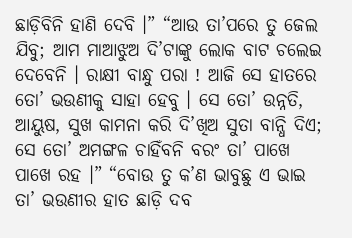ଛାଡ଼ିବିନି ହାଣି ଦେବି ।” “ଆଉ ତା’ପରେ ତୁ ଜେଲ ଯିବୁ; ଆମ ମାଆଝୁଅ ଦି’ଟାଙ୍କୁ ଲୋକ ବାଟ ଚଲେଇ ଦେବେନି । ରାକ୍ଷୀ ବାନ୍ଧୁ ପରା ! ଆଜି ସେ ହାତରେ ତୋ’ ଭଉଣୀକୁ ସାହା ହେବୁ । ସେ ତୋ’ ଉନ୍ନତି, ଆୟୁଷ, ସୁଖ କାମନା କରି ଦି’ଖିଅ ସୁତା ବାନ୍ଧି ଦିଏ; ସେ ତୋ’ ଅମଙ୍ଗଳ ଚାହିଁବନି ବରଂ ତା’ ପାଖେ ପାଖେ ରହ ।” “ବୋଉ ତୁ କ’ଣ ଭାବୁଛୁ ଏ ଭାଇ ତା’ ଭଉଣୀର ହାତ ଛାଡ଼ି ଦବ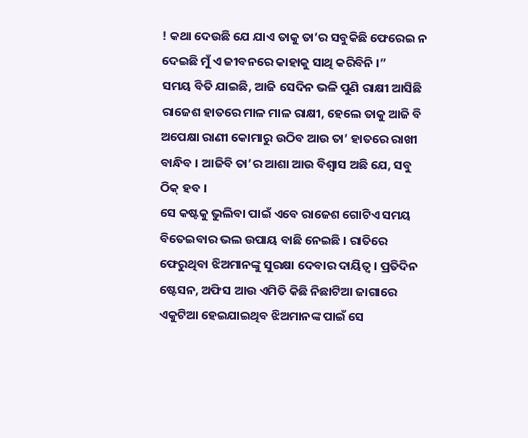! କଥା ଦେଉଛି ଯେ ଯାଏ ତାକୁ ତା’ର ସବୁକିଛି ଫେରେଇ ନ ଦେଇଛି ମୁଁ ଏ ଜୀବନରେ କାହାକୁ ସାଥି କରିବିନି ।”
ସମୟ ବିତି ଯାଇଛି, ଆଜି ସେଦିନ ଭଳି ପୁଣି ରାକ୍ଷୀ ଆସିଛି ରାଜେଶ ହାତରେ ମାଳ ମାଳ ରାକ୍ଷୀ, ହେଲେ ତାକୁ ଆଜି ବି ଅପେକ୍ଷା ରାଣୀ କୋମାରୁ ଉଠିବ ଆଉ ତା’ ହାତରେ ରାଖୀ ବାନ୍ଧିବ । ଆଜିବି ତା’ର ଆଶା ଆଉ ବିଶ୍ୱାସ ଅଛି ଯେ, ସବୁ ଠିକ୍ ହବ ।
ସେ କଷ୍ଟକୁ ଭୁଲିବା ପାଇଁ ଏବେ ରାଜେଶ ଗୋଟିଏ ସମୟ ବିତେଇବାର ଭଲ ଉପାୟ ବାଛି ନେଇଛି । ରାତିରେ ଫେରୁଥିବା ଝିଅମାନଙ୍କୁ ସୁରକ୍ଷା ଦେବାର ଦାୟିତ୍ୱ । ପ୍ରତିଦିନ ଷ୍ଟେସନ, ଅଫିସ ଆଉ ଏମିତି କିଛି ନିଛାଟିଆ ଜାଗାରେ ଏକୁଟିଆ ହେଇଯାଇଥିବ ଝିଅମାନଙ୍କ ପାଇଁ ସେ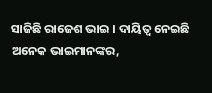ସାଜିଛି ରାଜେଶ ଭାଇ । ଦାୟିତ୍ୱ ନେଇଛି ଅନେକ ଭାଇମାନଙ୍କର,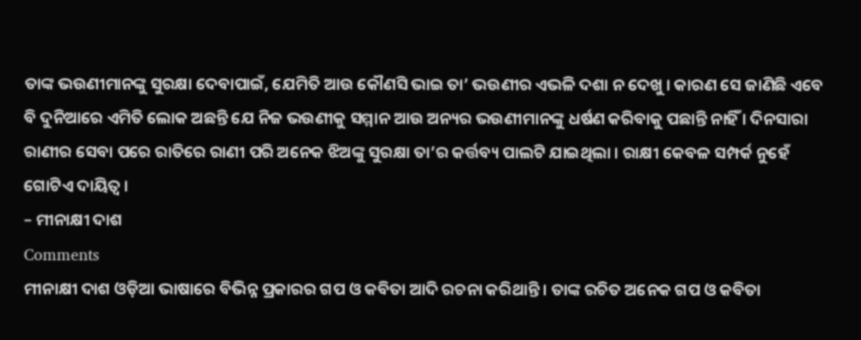ତାଙ୍କ ଭଉଣୀମାନଙ୍କୁ ସୁରକ୍ଷା ଦେବାପାଇଁ, ଯେମିତି ଆଉ କୌଣସି ଭାଇ ତା’ ଭଉଣୀର ଏଭଳି ଦଶା ନ ଦେଖୁ । କାରଣ ସେ ଜାଣିଛି ଏବେ ବି ଦୁନିଆରେ ଏମିତି ଲୋକ ଅଛନ୍ତି ଯେ ନିଜ ଭଉଣୀକୁ ସମ୍ମାନ ଆଉ ଅନ୍ୟର ଭଉଣୀମାନଙ୍କୁ ଧର୍ଷଣ କରିବାକୁ ପଛାନ୍ତି ନାହିଁ । ଦିନସାରା ରାଣୀର ସେବା ପରେ ରାତିରେ ରାଣୀ ପରି ଅନେକ ଝିଅଙ୍କୁ ସୁରକ୍ଷା ତା’ର କର୍ତ୍ତବ୍ୟ ପାଲଟି ଯାଇଥିଲା । ରାକ୍ଷୀ କେବଳ ସମ୍ପର୍କ ନୁହେଁ ଗୋଟିଏ ଦାୟିତ୍ୱ ।
– ମୀନାକ୍ଷୀ ଦାଶ
Comments
ମୀନାକ୍ଷୀ ଦାଶ ଓଡ଼ିଆ ଭାଷାରେ ବିଭିନ୍ନ ପ୍ରକାରର ଗପ ଓ କବିତା ଆଦି ରଚନା କରିଥାନ୍ତି । ତାଙ୍କ ରଚିତ ଅନେକ ଗପ ଓ କବିତା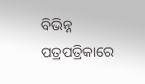ବିଭିନ୍ନ ପତ୍ରପତ୍ରିକାରେ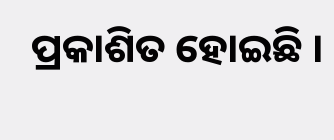ପ୍ରକାଶିତ ହୋଇଛି ।